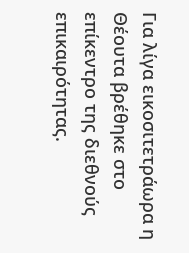Για λίγα εικοσιτετράωρα η Θέουτα βρέθηκε στο επίκεντρο της διεθνούς επικαιρότητας.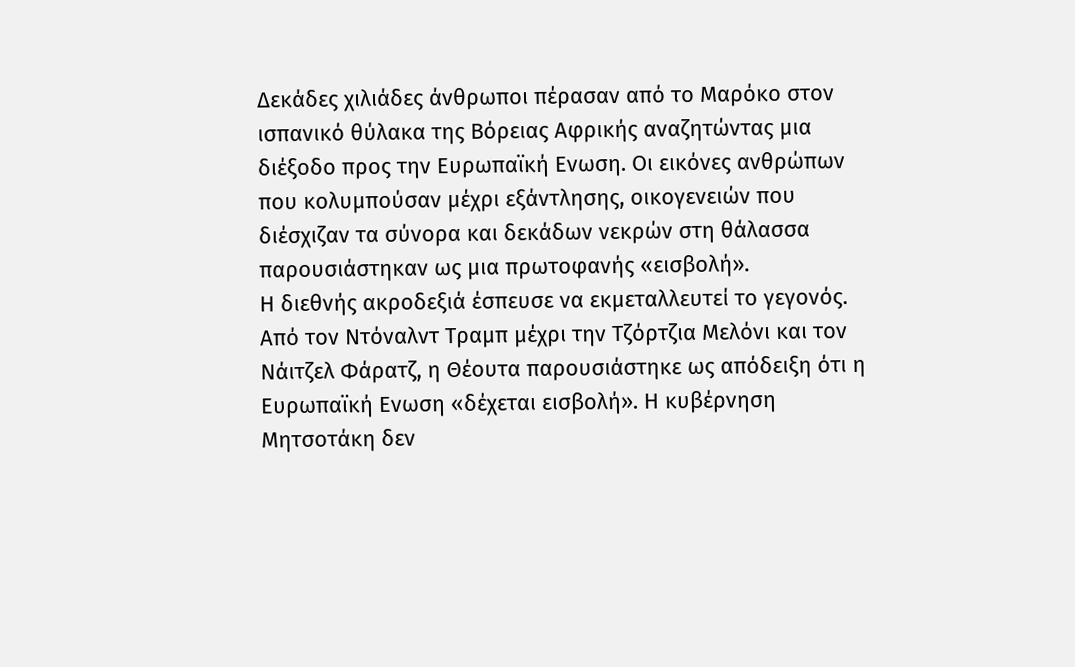Δεκάδες χιλιάδες άνθρωποι πέρασαν από το Μαρόκο στον ισπανικό θύλακα της Βόρειας Αφρικής αναζητώντας μια διέξοδο προς την Ευρωπαϊκή Ενωση. Οι εικόνες ανθρώπων που κολυμπούσαν μέχρι εξάντλησης, οικογενειών που διέσχιζαν τα σύνορα και δεκάδων νεκρών στη θάλασσα παρουσιάστηκαν ως μια πρωτοφανής «εισβολή».
Η διεθνής ακροδεξιά έσπευσε να εκμεταλλευτεί το γεγονός. Από τον Ντόναλντ Τραμπ μέχρι την Τζόρτζια Μελόνι και τον Νάιτζελ Φάρατζ, η Θέουτα παρουσιάστηκε ως απόδειξη ότι η Ευρωπαϊκή Ενωση «δέχεται εισβολή». Η κυβέρνηση Μητσοτάκη δεν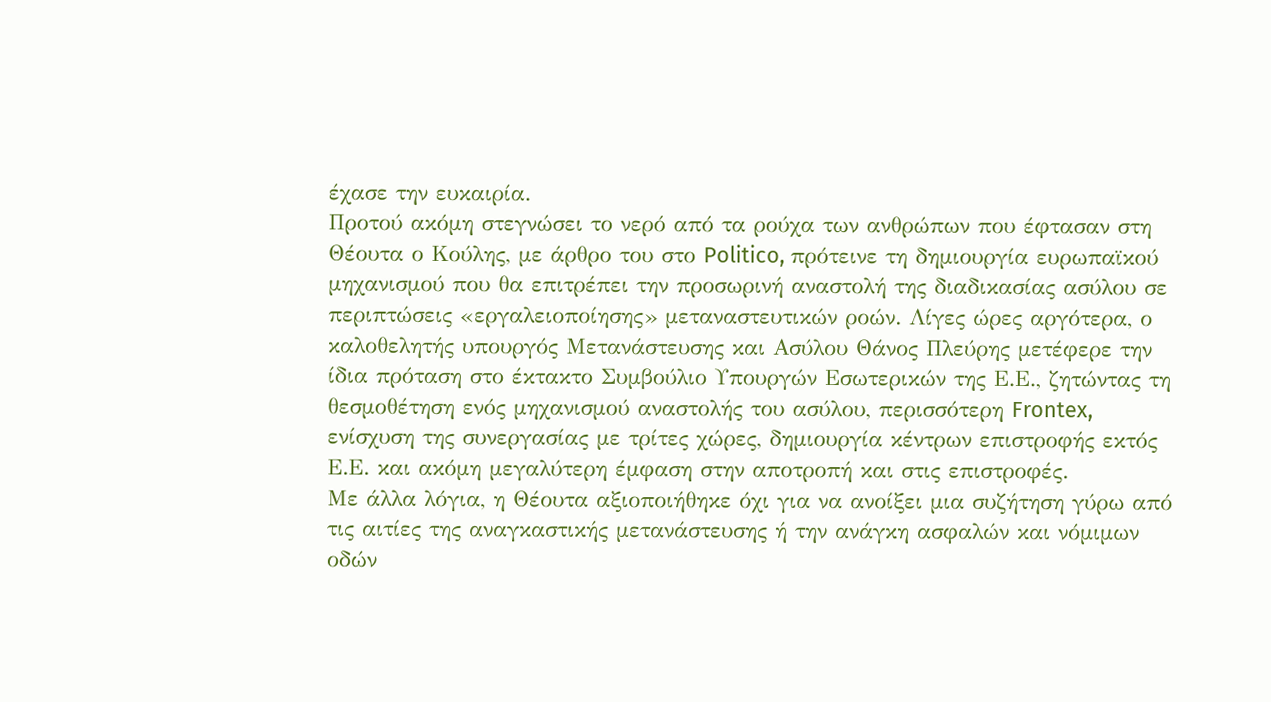έχασε την ευκαιρία.
Προτού ακόμη στεγνώσει το νερό από τα ρούχα των ανθρώπων που έφτασαν στη Θέουτα ο Κούλης, με άρθρο του στο Politico, πρότεινε τη δημιουργία ευρωπαϊκού μηχανισμού που θα επιτρέπει την προσωρινή αναστολή της διαδικασίας ασύλου σε περιπτώσεις «εργαλειοποίησης» μεταναστευτικών ροών. Λίγες ώρες αργότερα, ο καλοθελητής υπουργός Μετανάστευσης και Ασύλου Θάνος Πλεύρης μετέφερε την ίδια πρόταση στο έκτακτο Συμβούλιο Υπουργών Εσωτερικών της Ε.Ε., ζητώντας τη θεσμοθέτηση ενός μηχανισμού αναστολής του ασύλου, περισσότερη Frontex, ενίσχυση της συνεργασίας με τρίτες χώρες, δημιουργία κέντρων επιστροφής εκτός Ε.Ε. και ακόμη μεγαλύτερη έμφαση στην αποτροπή και στις επιστροφές.
Με άλλα λόγια, η Θέουτα αξιοποιήθηκε όχι για να ανοίξει μια συζήτηση γύρω από τις αιτίες της αναγκαστικής μετανάστευσης ή την ανάγκη ασφαλών και νόμιμων οδών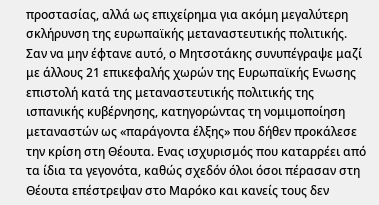προστασίας, αλλά ως επιχείρημα για ακόμη μεγαλύτερη σκλήρυνση της ευρωπαϊκής μεταναστευτικής πολιτικής.
Σαν να μην έφτανε αυτό, ο Μητσοτάκης συνυπέγραψε μαζί με άλλους 21 επικεφαλής χωρών της Ευρωπαϊκής Ενωσης επιστολή κατά της μεταναστευτικής πολιτικής της ισπανικής κυβέρνησης, κατηγορώντας τη νομιμοποίηση μεταναστών ως «παράγοντα έλξης» που δήθεν προκάλεσε την κρίση στη Θέουτα. Ενας ισχυρισμός που καταρρέει από τα ίδια τα γεγονότα, καθώς σχεδόν όλοι όσοι πέρασαν στη Θέουτα επέστρεψαν στο Μαρόκο και κανείς τους δεν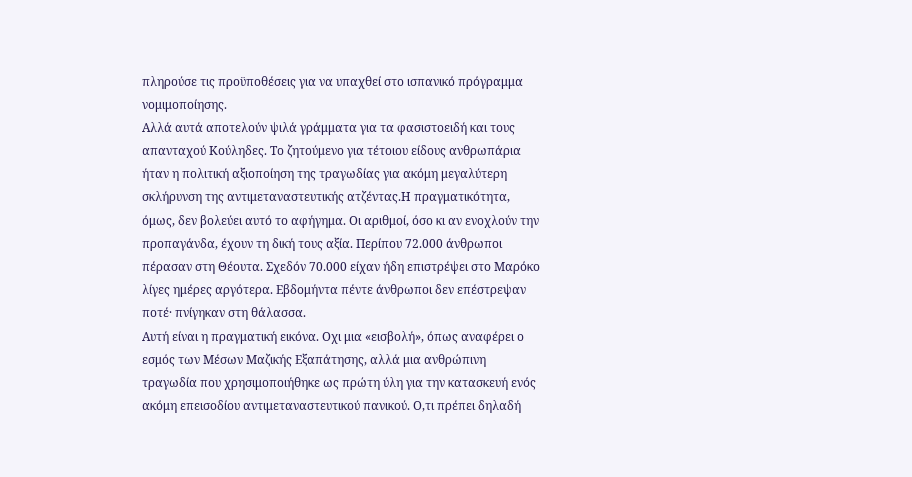πληρούσε τις προϋποθέσεις για να υπαχθεί στο ισπανικό πρόγραμμα νομιμοποίησης.
Αλλά αυτά αποτελούν ψιλά γράμματα για τα φασιστοειδή και τους απανταχού Κούληδες. Το ζητούμενο για τέτοιου είδους ανθρωπάρια ήταν η πολιτική αξιοποίηση της τραγωδίας για ακόμη μεγαλύτερη σκλήρυνση της αντιμεταναστευτικής ατζέντας.Η πραγματικότητα, όμως, δεν βολεύει αυτό το αφήγημα. Οι αριθμοί, όσο κι αν ενοχλούν την προπαγάνδα, έχουν τη δική τους αξία. Περίπου 72.000 άνθρωποι πέρασαν στη Θέουτα. Σχεδόν 70.000 είχαν ήδη επιστρέψει στο Μαρόκο λίγες ημέρες αργότερα. Εβδομήντα πέντε άνθρωποι δεν επέστρεψαν ποτέ· πνίγηκαν στη θάλασσα.
Αυτή είναι η πραγματική εικόνα. Οχι μια «εισβολή», όπως αναφέρει ο εσμός των Μέσων Μαζικής Εξαπάτησης, αλλά μια ανθρώπινη τραγωδία που χρησιμοποιήθηκε ως πρώτη ύλη για την κατασκευή ενός ακόμη επεισοδίου αντιμεταναστευτικού πανικού. Ο,τι πρέπει δηλαδή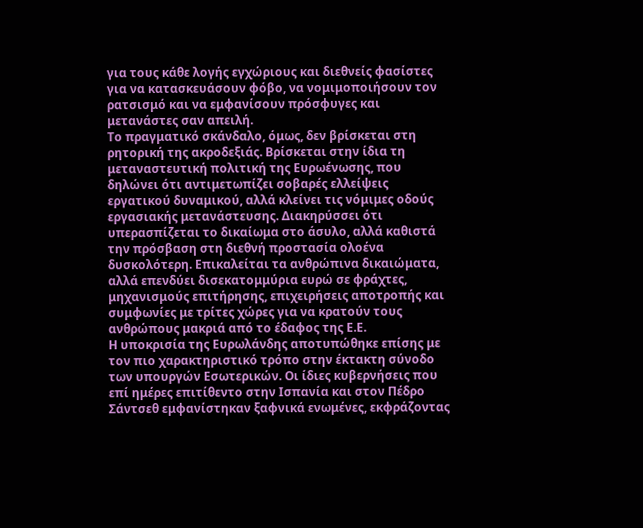για τους κάθε λογής εγχώριους και διεθνείς φασίστες για να κατασκευάσουν φόβο, να νομιμοποιήσουν τον ρατσισμό και να εμφανίσουν πρόσφυγες και μετανάστες σαν απειλή.
Το πραγματικό σκάνδαλο, όμως, δεν βρίσκεται στη ρητορική της ακροδεξιάς. Βρίσκεται στην ίδια τη μεταναστευτική πολιτική της Ευρωένωσης, που δηλώνει ότι αντιμετωπίζει σοβαρές ελλείψεις εργατικού δυναμικού, αλλά κλείνει τις νόμιμες οδούς εργασιακής μετανάστευσης. Διακηρύσσει ότι υπερασπίζεται το δικαίωμα στο άσυλο, αλλά καθιστά την πρόσβαση στη διεθνή προστασία ολοένα δυσκολότερη. Επικαλείται τα ανθρώπινα δικαιώματα, αλλά επενδύει δισεκατομμύρια ευρώ σε φράχτες, μηχανισμούς επιτήρησης, επιχειρήσεις αποτροπής και συμφωνίες με τρίτες χώρες για να κρατούν τους ανθρώπους μακριά από το έδαφος της Ε.Ε.
Η υποκρισία της Ευρωλάνδης αποτυπώθηκε επίσης με τον πιο χαρακτηριστικό τρόπο στην έκτακτη σύνοδο των υπουργών Εσωτερικών. Οι ίδιες κυβερνήσεις που επί ημέρες επιτίθεντο στην Ισπανία και στον Πέδρο Σάντσεθ εμφανίστηκαν ξαφνικά ενωμένες, εκφράζοντας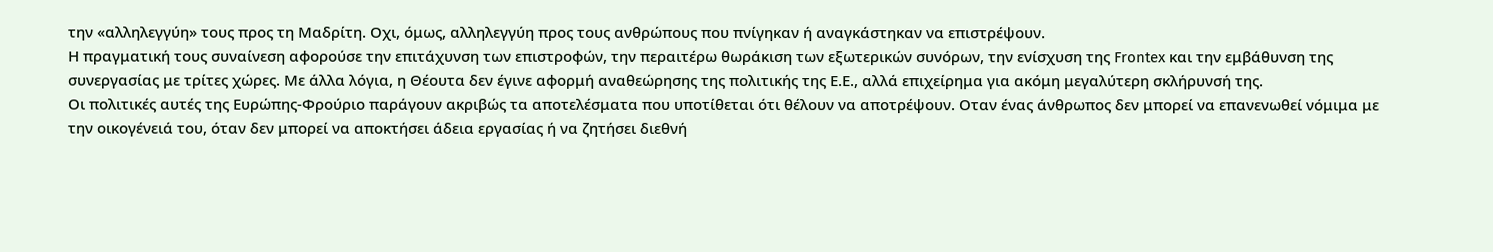την «αλληλεγγύη» τους προς τη Μαδρίτη. Οχι, όμως, αλληλεγγύη προς τους ανθρώπους που πνίγηκαν ή αναγκάστηκαν να επιστρέψουν.
Η πραγματική τους συναίνεση αφορούσε την επιτάχυνση των επιστροφών, την περαιτέρω θωράκιση των εξωτερικών συνόρων, την ενίσχυση της Frontex και την εμβάθυνση της συνεργασίας με τρίτες χώρες. Με άλλα λόγια, η Θέουτα δεν έγινε αφορμή αναθεώρησης της πολιτικής της Ε.Ε., αλλά επιχείρημα για ακόμη μεγαλύτερη σκλήρυνσή της.
Οι πολιτικές αυτές της Ευρώπης-Φρούριο παράγουν ακριβώς τα αποτελέσματα που υποτίθεται ότι θέλουν να αποτρέψουν. Οταν ένας άνθρωπος δεν μπορεί να επανενωθεί νόμιμα με την οικογένειά του, όταν δεν μπορεί να αποκτήσει άδεια εργασίας ή να ζητήσει διεθνή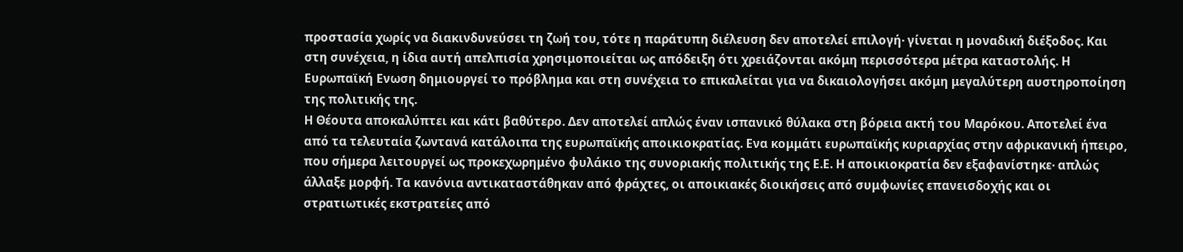προστασία χωρίς να διακινδυνεύσει τη ζωή του, τότε η παράτυπη διέλευση δεν αποτελεί επιλογή· γίνεται η μοναδική διέξοδος. Και στη συνέχεια, η ίδια αυτή απελπισία χρησιμοποιείται ως απόδειξη ότι χρειάζονται ακόμη περισσότερα μέτρα καταστολής. Η Ευρωπαϊκή Ενωση δημιουργεί το πρόβλημα και στη συνέχεια το επικαλείται για να δικαιολογήσει ακόμη μεγαλύτερη αυστηροποίηση της πολιτικής της.
Η Θέουτα αποκαλύπτει και κάτι βαθύτερο. Δεν αποτελεί απλώς έναν ισπανικό θύλακα στη βόρεια ακτή του Μαρόκου. Αποτελεί ένα από τα τελευταία ζωντανά κατάλοιπα της ευρωπαϊκής αποικιοκρατίας. Ενα κομμάτι ευρωπαϊκής κυριαρχίας στην αφρικανική ήπειρο, που σήμερα λειτουργεί ως προκεχωρημένο φυλάκιο της συνοριακής πολιτικής της Ε.Ε. Η αποικιοκρατία δεν εξαφανίστηκε· απλώς άλλαξε μορφή. Τα κανόνια αντικαταστάθηκαν από φράχτες, οι αποικιακές διοικήσεις από συμφωνίες επανεισδοχής και οι στρατιωτικές εκστρατείες από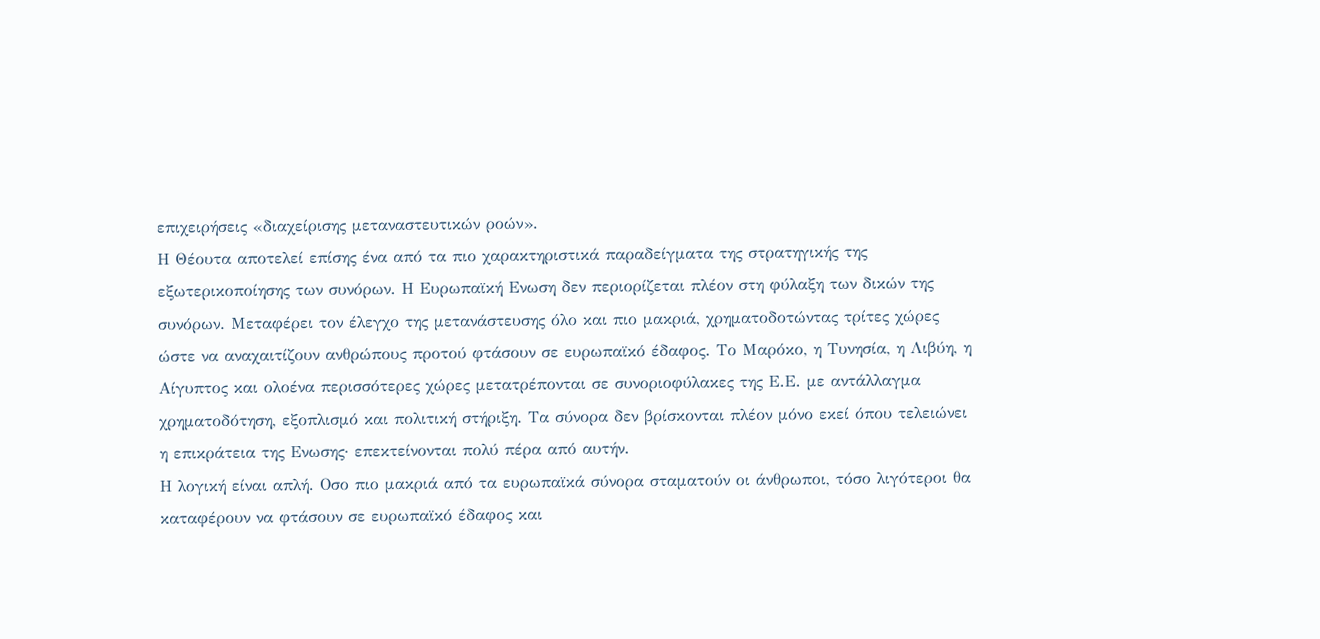επιχειρήσεις «διαχείρισης μεταναστευτικών ροών».
Η Θέουτα αποτελεί επίσης ένα από τα πιο χαρακτηριστικά παραδείγματα της στρατηγικής της εξωτερικοποίησης των συνόρων. Η Ευρωπαϊκή Ενωση δεν περιορίζεται πλέον στη φύλαξη των δικών της συνόρων. Μεταφέρει τον έλεγχο της μετανάστευσης όλο και πιο μακριά, χρηματοδοτώντας τρίτες χώρες ώστε να αναχαιτίζουν ανθρώπους προτού φτάσουν σε ευρωπαϊκό έδαφος. Το Μαρόκο, η Τυνησία, η Λιβύη, η Αίγυπτος και ολοένα περισσότερες χώρες μετατρέπονται σε συνοριοφύλακες της Ε.Ε. με αντάλλαγμα χρηματοδότηση, εξοπλισμό και πολιτική στήριξη. Τα σύνορα δεν βρίσκονται πλέον μόνο εκεί όπου τελειώνει η επικράτεια της Ενωσης· επεκτείνονται πολύ πέρα από αυτήν.
Η λογική είναι απλή. Οσο πιο μακριά από τα ευρωπαϊκά σύνορα σταματούν οι άνθρωποι, τόσο λιγότεροι θα καταφέρουν να φτάσουν σε ευρωπαϊκό έδαφος και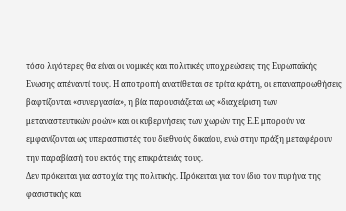τόσο λιγότερες θα είναι οι νομικές και πολιτικές υποχρεώσεις της Ευρωπαϊκής Ενωσης απέναντί τους. Η αποτροπή ανατίθεται σε τρίτα κράτη, οι επαναπροωθήσεις βαφτίζονται «συνεργασία», η βία παρουσιάζεται ως «διαχείριση των μεταναστευτικών ροών» και οι κυβερνήσεις των χωρών της Ε.Ε μπορούν να εμφανίζονται ως υπερασπιστές του διεθνούς δικαίου, ενώ στην πράξη μεταφέρουν την παραβίασή του εκτός της επικράτειάς τους.
Δεν πρόκειται για αστοχία της πολιτικής. Πρόκειται για τον ίδιο τον πυρήνα της φασιστικής και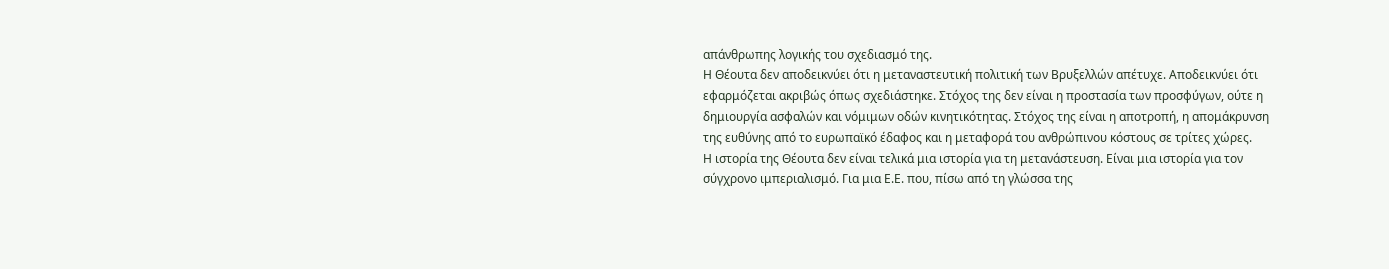απάνθρωπης λογικής του σχεδιασμό της.
Η Θέουτα δεν αποδεικνύει ότι η μεταναστευτική πολιτική των Βρυξελλών απέτυχε. Αποδεικνύει ότι εφαρμόζεται ακριβώς όπως σχεδιάστηκε. Στόχος της δεν είναι η προστασία των προσφύγων, ούτε η δημιουργία ασφαλών και νόμιμων οδών κινητικότητας. Στόχος της είναι η αποτροπή, η απομάκρυνση της ευθύνης από το ευρωπαϊκό έδαφος και η μεταφορά του ανθρώπινου κόστους σε τρίτες χώρες.
Η ιστορία της Θέουτα δεν είναι τελικά μια ιστορία για τη μετανάστευση. Είναι μια ιστορία για τον σύγχρονο ιμπεριαλισμό. Για μια Ε.Ε. που, πίσω από τη γλώσσα της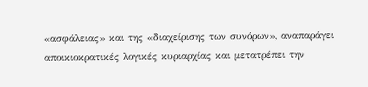«ασφάλειας» και της «διαχείρισης των συνόρων», αναπαράγει αποικιοκρατικές λογικές κυριαρχίας και μετατρέπει την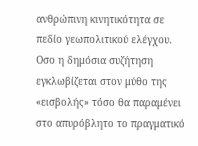ανθρώπινη κινητικότητα σε πεδίο γεωπολιτικού ελέγχου.
Οσο η δημόσια συζήτηση εγκλωβίζεται στον μύθο της «εισβολής» τόσο θα παραμένει στο απυρόβλητο το πραγματικό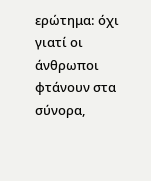ερώτημα: όχι γιατί οι άνθρωποι φτάνουν στα σύνορα,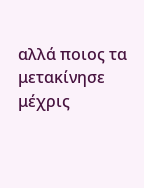αλλά ποιος τα μετακίνησε μέχρις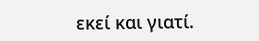εκεί και γιατί.